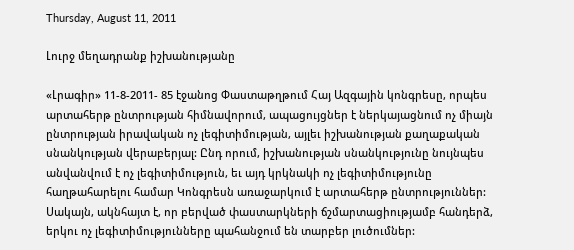Thursday, August 11, 2011

Լուրջ մեղադրանք իշխանությանը

«Լրագիր» 11-8-2011- 85 էջանոց Փաստաթղթում Հայ Ազգային կոնգրեսը, որպես արտահերթ ընտրության հիմնավորում, ապացույցներ է ներկայացնում ոչ միայն ընտրության իրավական ոչ լեգիտիմության, այլեւ իշխանության քաղաքական սնանկության վերաբերյալ: Ընդ որում, իշխանության սնանկությունը նույնպես անվանվում է ոչ լեգիտիմություն, եւ այդ կրկնակի ոչ լեգիտիմությունը հաղթահարելու համար Կոնգրեսն առաջարկում է արտահերթ ընտրություններ:
Սակայն, ակնհայտ է, որ բերված փաստարկների ճշմարտացիությամբ հանդերձ, երկու ոչ լեգիտիմությունները պահանջում են տարբեր լուծումներ: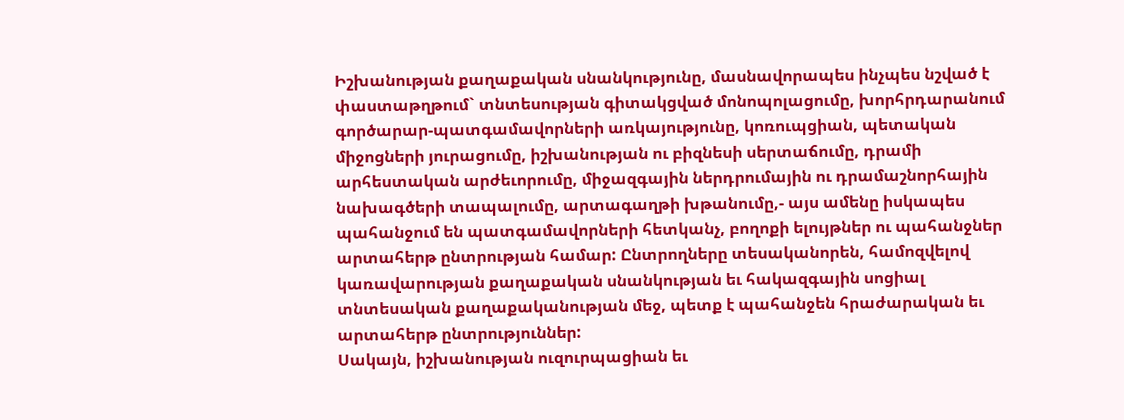Իշխանության քաղաքական սնանկությունը, մասնավորապես ինչպես նշված է փաստաթղթում` տնտեսության գիտակցված մոնոպոլացումը, խորհրդարանում գործարար-պատգամավորների առկայությունը, կոռուպցիան, պետական միջոցների յուրացումը, իշխանության ու բիզնեսի սերտաճումը, դրամի արհեստական արժեւորումը, միջազգային ներդրումային ու դրամաշնորհային նախագծերի տապալումը, արտագաղթի խթանումը,- այս ամենը իսկապես պահանջում են պատգամավորների հետկանչ, բողոքի ելույթներ ու պահանջներ արտահերթ ընտրության համար: Ընտրողները տեսականորեն, համոզվելով կառավարության քաղաքական սնանկության եւ հակազգային սոցիալ տնտեսական քաղաքականության մեջ, պետք է պահանջեն հրաժարական եւ արտահերթ ընտրություններ:
Սակայն, իշխանության ուզուրպացիան եւ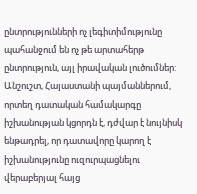ընտրությունների ոչ լեգիտիմությունը պահանջում են ոչ թե արտահերթ ընտրություն, այլ իրավական լուծումներ: Անշուշտ, Հայաստանի պայմաններում, որտեղ դատական համակարգը իշխանության կցորդն է, դժվար է նույնիսկ ենթադրել, որ դատավորը կարող է իշխանությունը ուզուրպացնելու վերաբերյալ հայց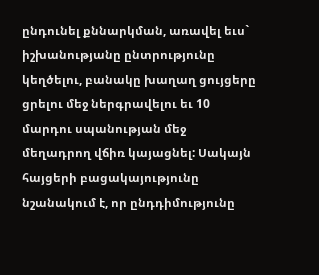ընդունել քննարկման, առավել եւս` իշխանությանը ընտրությունը կեղծելու, բանակը խաղաղ ցույցերը ցրելու մեջ ներգրավելու եւ 10 մարդու սպանության մեջ մեղադրող վճիռ կայացնել: Սակայն հայցերի բացակայությունը նշանակում է, որ ընդդիմությունը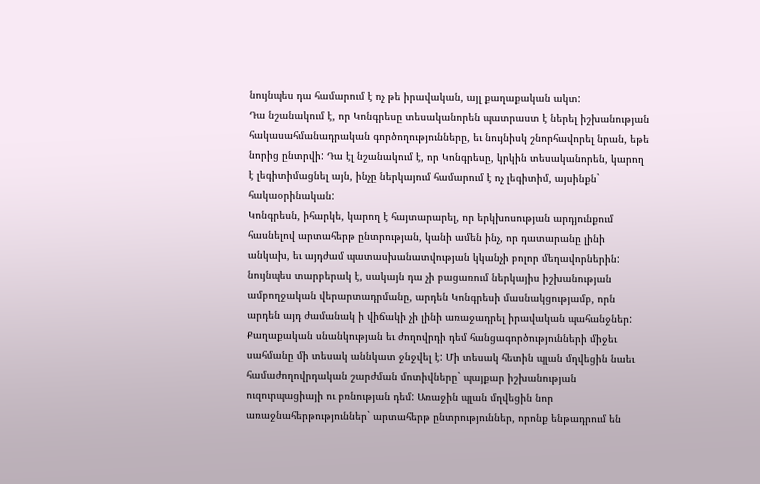նույնպես դա համարում է ոչ թե իրավական, այլ քաղաքական ակտ:
Դա նշանակում է, որ Կոնգրեսը տեսականորեն պատրաստ է ներել իշխանության հակասահմանադրական գործողությունները, եւ նույնիսկ շնորհավորել նրան, եթե նորից ընտրվի: Դա էլ նշանակում է, որ Կոնգրեսը, կրկին տեսականորեն, կարող է լեգիտիմացնել այն, ինչը ներկայում համարում է ոչ լեգիտիմ, այսինքն` հակաօրինական:
Կոնգրեսն, իհարկե, կարող է հայտարարել, որ երկխոսության արդյունքում հասնելով արտահերթ ընտրության, կանի ամեն ինչ, որ դատարանը լինի անկախ, եւ այդժամ պատասխանատվության կկանչի բոլոր մեղավորներին: նույնպես տարբերակ է, սակայն դա չի բացառում ներկայիս իշխանության ամբողջական վերարտադրմանը, արդեն Կոնգրեսի մասնակցությամբ, որն արդեն այդ ժամանակ ի վիճակի չի լինի առաջադրել իրավական պահանջներ:
Քաղաքական սնանկության եւ ժողովրդի դեմ հանցագործությունների միջեւ սահմանը մի տեսակ աննկատ ջնջվել է: Մի տեսակ հետին պլան մղվեցին նաեւ համաժողովրդական շարժման մոտիվները` պայքար իշխանության ուզուրպացիայի ու բռնության դեմ: Առաջին պլան մղվեցին նոր առաջնահերթություններ` արտահերթ ընտրություններ, որոնք ենթադրում են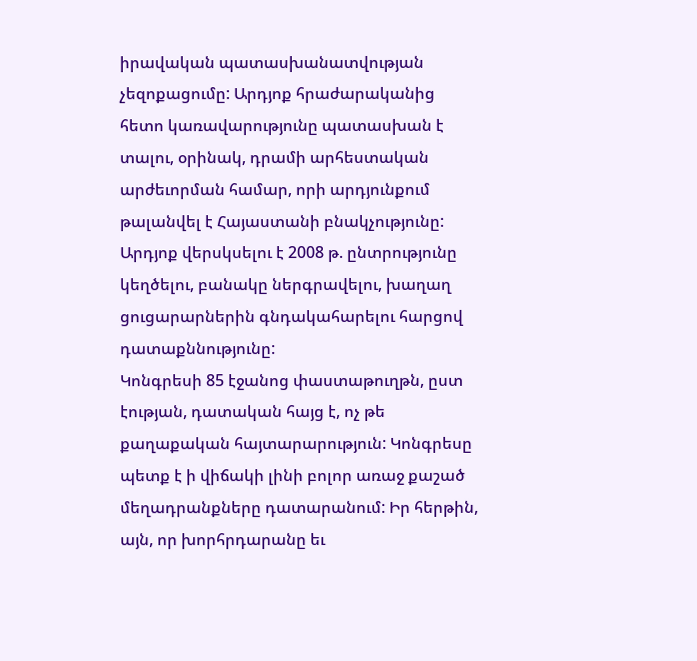իրավական պատասխանատվության չեզոքացումը: Արդյոք հրաժարականից հետո կառավարությունը պատասխան է տալու, օրինակ, դրամի արհեստական արժեւորման համար, որի արդյունքում թալանվել է Հայաստանի բնակչությունը: Արդյոք վերսկսելու է 2008 թ. ընտրությունը կեղծելու, բանակը ներգրավելու, խաղաղ ցուցարարներին գնդակահարելու հարցով դատաքննությունը:
Կոնգրեսի 85 էջանոց փաստաթուղթն, ըստ էության, դատական հայց է, ոչ թե քաղաքական հայտարարություն: Կոնգրեսը պետք է ի վիճակի լինի բոլոր առաջ քաշած մեղադրանքները դատարանում: Իր հերթին, այն, որ խորհրդարանը եւ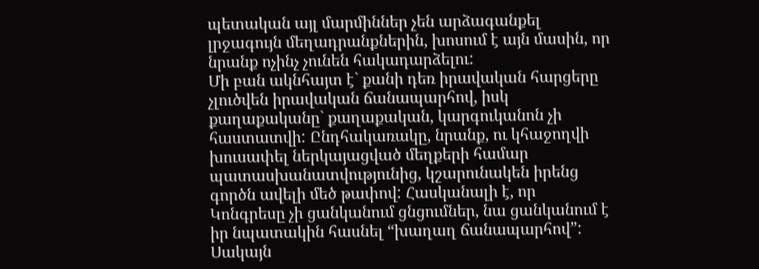պետական այլ մարմիններ չեն արձագանքել լրջագույն մեղադրանքներին, խոսում է այն մասին, որ նրանք ոչինչ չունեն հակադարձելու:
Մի բան ակնհայտ է` քանի դեռ իրավական հարցերը չլուծվեն իրավական ճանապարհով, իսկ քաղաքականը` քաղաքական, կարգուկանոն չի հաստատվի: Ընդհակառակը, նրանք, ու կհաջողվի խուսափել ներկայացված մեղքերի համար պատասխանատվությունից, կշարունակեն իրենց գործն ավելի մեծ թափով: Հասկանալի է, որ Կոնգրեսը չի ցանկանում ցնցումներ, նա ցանկանում է իր նպատակին հասնել “խաղաղ ճանապարհով”: Սակայն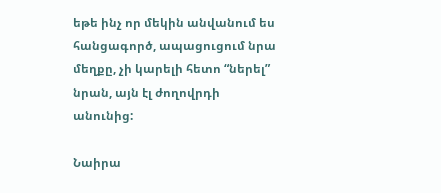եթե ինչ որ մեկին անվանում ես հանցագործ, ապացուցում նրա մեղքը, չի կարելի հետո “ներել” նրան, այն էլ ժողովրդի անունից:

Նաիրա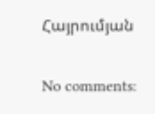Հայրումյան

No comments: